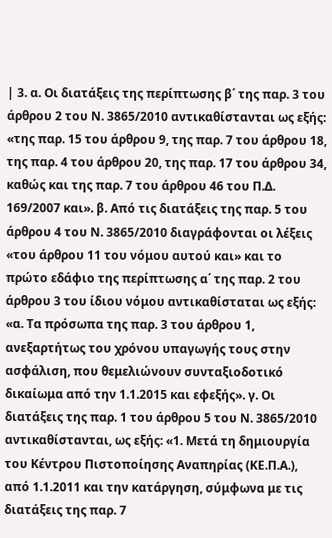| 3. α. Οι διατάξεις της περίπτωσης β΄ της παρ. 3 του άρθρου 2 του Ν. 3865/2010 αντικαθίστανται ως εξής: «της παρ. 15 του άρθρου 9, της παρ. 7 του άρθρου 18, της παρ. 4 του άρθρου 20, της παρ. 17 του άρθρου 34, καθώς και της παρ. 7 του άρθρου 46 του Π.Δ. 169/2007 και». β. Από τις διατάξεις της παρ. 5 του άρθρου 4 του Ν. 3865/2010 διαγράφονται οι λέξεις «του άρθρου 11 του νόμου αυτού και» και το πρώτο εδάφιο της περίπτωσης α΄ της παρ. 2 του άρθρου 3 του ίδιου νόμου αντικαθίσταται ως εξής: «α. Τα πρόσωπα της παρ. 3 του άρθρου 1, ανεξαρτήτως του χρόνου υπαγωγής τους στην ασφάλιση, που θεμελιώνουν συνταξιοδοτικό δικαίωμα από την 1.1.2015 και εφεξής». γ. Οι διατάξεις της παρ. 1 του άρθρου 5 του Ν. 3865/2010 αντικαθίστανται, ως εξής: «1. Μετά τη δημιουργία του Κέντρου Πιστοποίησης Αναπηρίας (ΚΕ.Π.Α.), από 1.1.2011 και την κατάργηση, σύμφωνα με τις διατάξεις της παρ. 7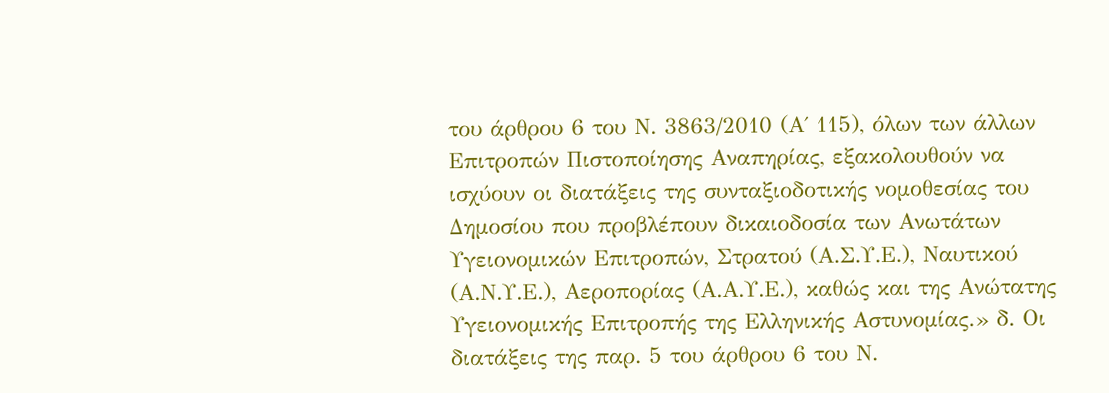του άρθρου 6 του Ν. 3863/2010 (Α΄ 115), όλων των άλλων Επιτροπών Πιστοποίησης Αναπηρίας, εξακολουθούν να ισχύουν οι διατάξεις της συνταξιοδοτικής νομοθεσίας του Δημοσίου που προβλέπουν δικαιοδοσία των Ανωτάτων Υγειονομικών Επιτροπών, Στρατού (Α.Σ.Υ.Ε.), Ναυτικού (Α.Ν.Υ.Ε.), Αεροπορίας (Α.Α.Υ.Ε.), καθώς και της Ανώτατης Υγειονομικής Επιτροπής της Ελληνικής Αστυνομίας.» δ. Οι διατάξεις της παρ. 5 του άρθρου 6 του Ν.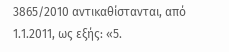3865/2010 αντικαθίστανται, από 1.1.2011, ως εξής: «5.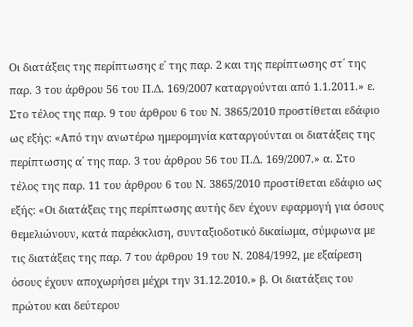Οι διατάξεις της περίπτωσης ε΄ της παρ. 2 και της περίπτωσης στ΄ της παρ. 3 του άρθρου 56 του Π.Δ. 169/2007 καταργούνται από 1.1.2011.» ε. Στο τέλος της παρ. 9 του άρθρου 6 του Ν. 3865/2010 προστίθεται εδάφιο ως εξής: «Από την ανωτέρω ημερομηνία καταργούνται οι διατάξεις της περίπτωσης α΄ της παρ. 3 του άρθρου 56 του Π.Δ. 169/2007.» α. Στο τέλος της παρ. 11 του άρθρου 6 του Ν. 3865/2010 προστίθεται εδάφιο ως εξής: «Οι διατάξεις της περίπτωσης αυτής δεν έχουν εφαρμογή για όσους θεμελιώνουν, κατά παρέκκλιση, συνταξιοδοτικό δικαίωμα, σύμφωνα με τις διατάξεις της παρ. 7 του άρθρου 19 του Ν. 2084/1992, με εξαίρεση όσους έχουν αποχωρήσει μέχρι την 31.12.2010.» β. Οι διατάξεις του πρώτου και δεύτερου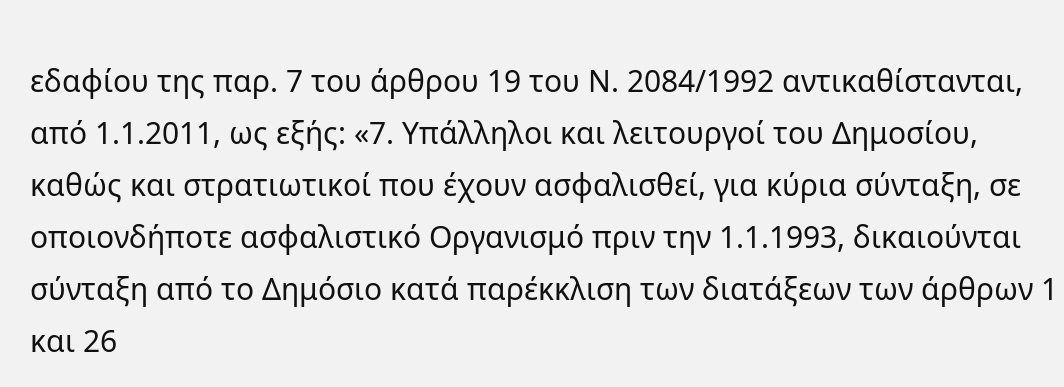εδαφίου της παρ. 7 του άρθρου 19 του Ν. 2084/1992 αντικαθίστανται, από 1.1.2011, ως εξής: «7. Υπάλληλοι και λειτουργοί του Δημοσίου, καθώς και στρατιωτικοί που έχουν ασφαλισθεί, για κύρια σύνταξη, σε οποιονδήποτε ασφαλιστικό Οργανισμό πριν την 1.1.1993, δικαιούνται σύνταξη από το Δημόσιο κατά παρέκκλιση των διατάξεων των άρθρων 1 και 26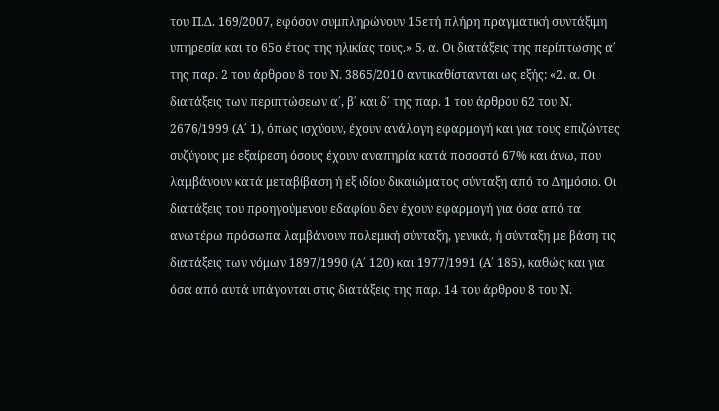του Π.Δ. 169/2007, εφόσον συμπληρώνουν 15ετή πλήρη πραγματική συντάξιμη υπηρεσία και το 65ο έτος της ηλικίας τους.» 5. α. Οι διατάξεις της περίπτωσης α΄ της παρ. 2 του άρθρου 8 του Ν. 3865/2010 αντικαθίστανται ως εξής: «2. α. Οι διατάξεις των περιπτώσεων α΄, β΄ και δ΄ της παρ. 1 του άρθρου 62 του Ν. 2676/1999 (Α΄ 1), όπως ισχύουν, έχουν ανάλογη εφαρμογή και για τους επιζώντες συζύγους με εξαίρεση όσους έχουν αναπηρία κατά ποσοστό 67% και άνω, που λαμβάνουν κατά μεταβίβαση ή εξ ιδίου δικαιώματος σύνταξη από το Δημόσιο. Οι διατάξεις του προηγούμενου εδαφίου δεν έχουν εφαρμογή για όσα από τα ανωτέρω πρόσωπα λαμβάνουν πολεμική σύνταξη, γενικά, ή σύνταξη με βάση τις διατάξεις των νόμων 1897/1990 (Α΄ 120) και 1977/1991 (Α΄ 185), καθώς και για όσα από αυτά υπάγονται στις διατάξεις της παρ. 14 του άρθρου 8 του Ν.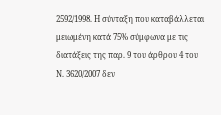2592/1998. Η σύνταξη που καταβάλλεται μειωμένη κατά 75% σύμφωνα με τις διατάξεις της παρ. 9 του άρθρου 4 του Ν. 3620/2007 δεν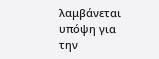λαμβάνεται υπόψη για την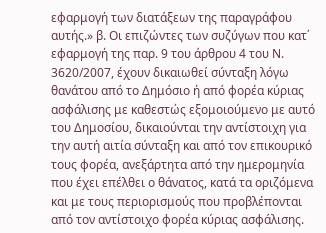εφαρμογή των διατάξεων της παραγράφου αυτής.» β. Οι επιζώντες των συζύγων που κατ΄ εφαρμογή της παρ. 9 του άρθρου 4 του Ν. 3620/2007, έχουν δικαιωθεί σύνταξη λόγω θανάτου από το Δημόσιο ή από φορέα κύριας ασφάλισης με καθεστώς εξομοιούμενο με αυτό του Δημοσίου, δικαιούνται την αντίστοιχη για την αυτή αιτία σύνταξη και από τον επικουρικό τους φορέα, ανεξάρτητα από την ημερομηνία που έχει επέλθει ο θάνατος, κατά τα οριζόμενα και με τους περιορισμούς που προβλέπονται από τον αντίστοιχο φορέα κύριας ασφάλισης.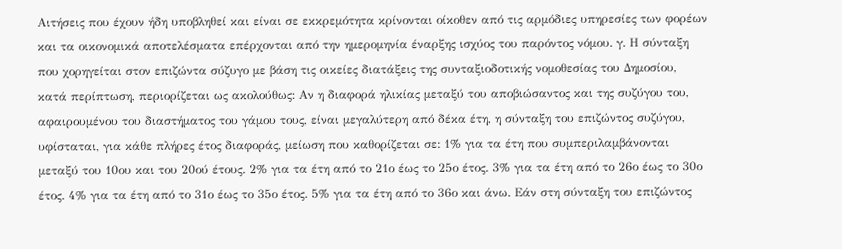Αιτήσεις που έχουν ήδη υποβληθεί και είναι σε εκκρεμότητα κρίνονται οίκοθεν από τις αρμόδιες υπηρεσίες των φορέων και τα οικονομικά αποτελέσματα επέρχονται από την ημερομηνία έναρξης ισχύος του παρόντος νόμου. γ. Η σύνταξη που χορηγείται στον επιζώντα σύζυγο με βάση τις οικείες διατάξεις της συνταξιοδοτικής νομοθεσίας του Δημοσίου, κατά περίπτωση, περιορίζεται ως ακολούθως: Αν η διαφορά ηλικίας μεταξύ του αποβιώσαντος και της συζύγου του, αφαιρουμένου του διαστήματος του γάμου τους, είναι μεγαλύτερη από δέκα έτη, η σύνταξη του επιζώντος συζύγου, υφίσταται, για κάθε πλήρες έτος διαφοράς, μείωση που καθορίζεται σε: 1% για τα έτη που συμπεριλαμβάνονται μεταξύ του 10ου και του 20ού έτους. 2% για τα έτη από το 21ο έως το 25ο έτος. 3% για τα έτη από το 26ο έως το 30ο έτος. 4% για τα έτη από το 31ο έως το 35ο έτος. 5% για τα έτη από το 36ο και άνω. Εάν στη σύνταξη του επιζώντος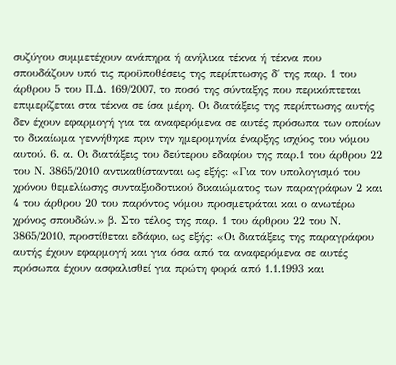συζύγου συμμετέχουν ανάπηρα ή ανήλικα τέκνα ή τέκνα που σπουδάζουν υπό τις προϋποθέσεις της περίπτωσης δ΄ της παρ. 1 του άρθρου 5 του Π.Δ. 169/2007, το ποσό της σύνταξης που περικόπτεται επιμερίζεται στα τέκνα σε ίσα μέρη. Οι διατάξεις της περίπτωσης αυτής δεν έχουν εφαρμογή για τα αναφερόμενα σε αυτές πρόσωπα των οποίων το δικαίωμα γεννήθηκε πριν την ημερομηνία έναρξης ισχύος του νόμου αυτού. 6. α. Οι διατάξεις του δεύτερου εδαφίου της παρ.1 του άρθρου 22 του Ν. 3865/2010 αντικαθίστανται ως εξής: «Για τον υπολογισμό του χρόνου θεμελίωσης συνταξιοδοτικού δικαιώματος των παραγράφων 2 και 4 του άρθρου 20 του παρόντος νόμου προσμετράται και ο ανωτέρω χρόνος σπουδών.» β. Στο τέλος της παρ. 1 του άρθρου 22 του Ν. 3865/2010, προστίθεται εδάφιο, ως εξής: «Οι διατάξεις της παραγράφου αυτής έχουν εφαρμογή και για όσα από τα αναφερόμενα σε αυτές πρόσωπα έχουν ασφαλισθεί για πρώτη φορά από 1.1.1993 και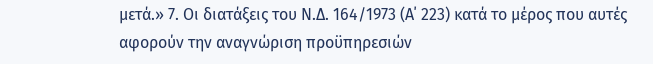μετά.» 7. Οι διατάξεις του Ν.Δ. 164/1973 (Α΄ 223) κατά το μέρος που αυτές αφορούν την αναγνώριση προϋπηρεσιών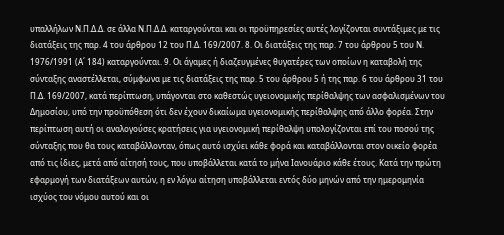υπαλλήλων Ν.Π.Δ.Δ. σε άλλα Ν.Π.Δ.Δ. καταργούνται και οι προϋπηρεσίες αυτές λογίζονται συντάξιμες με τις διατάξεις της παρ. 4 του άρθρου 12 του Π.Δ. 169/2007. 8. Οι διατάξεις της παρ. 7 του άρθρου 5 του Ν. 1976/1991 (Α΄ 184) καταργούνται. 9. Οι άγαμες ή διαζευγμένες θυγατέρες των οποίων η καταβολή της σύνταξης αναστέλλεται, σύμφωνα με τις διατάξεις της παρ. 5 του άρθρου 5 ή της παρ. 6 του άρθρου 31 του Π.Δ. 169/2007, κατά περίπτωση, υπάγονται στο καθεστώς υγειονομικής περίθαλψης των ασφαλισμένων του Δημοσίου, υπό την προϋπόθεση ότι δεν έχουν δικαίωμα υγειονομικής περίθαλψης από άλλο φορέα. Στην περίπτωση αυτή οι αναλογούσες κρατήσεις για υγειονομική περίθαλψη υπολογίζονται επί του ποσού της σύνταξης που θα τους καταβάλλονταν, όπως αυτό ισχύει κάθε φορά και καταβάλλονται στον οικείο φορέα από τις ίδιες, μετά από αίτησή τους, που υποβάλλεται κατά το μήνα Ιανουάριο κάθε έτους. Κατά την πρώτη εφαρμογή των διατάξεων αυτών, η εν λόγω αίτηση υποβάλλεται εντός δύο μηνών από την ημερομηνία ισχύος του νόμου αυτού και οι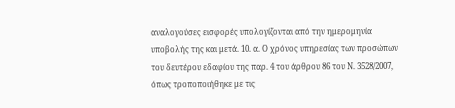αναλογούσες εισφορές υπολογίζονται από την ημερομηνία υποβολής της και μετά. 10. α. Ο χρόνος υπηρεσίας των προσώπων του δευτέρου εδαφίου της παρ. 4 του άρθρου 86 του Ν. 3528/2007, όπως τροποποιήθηκε με τις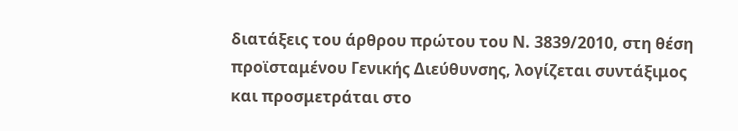διατάξεις του άρθρου πρώτου του Ν. 3839/2010, στη θέση προϊσταμένου Γενικής Διεύθυνσης, λογίζεται συντάξιμος και προσμετράται στο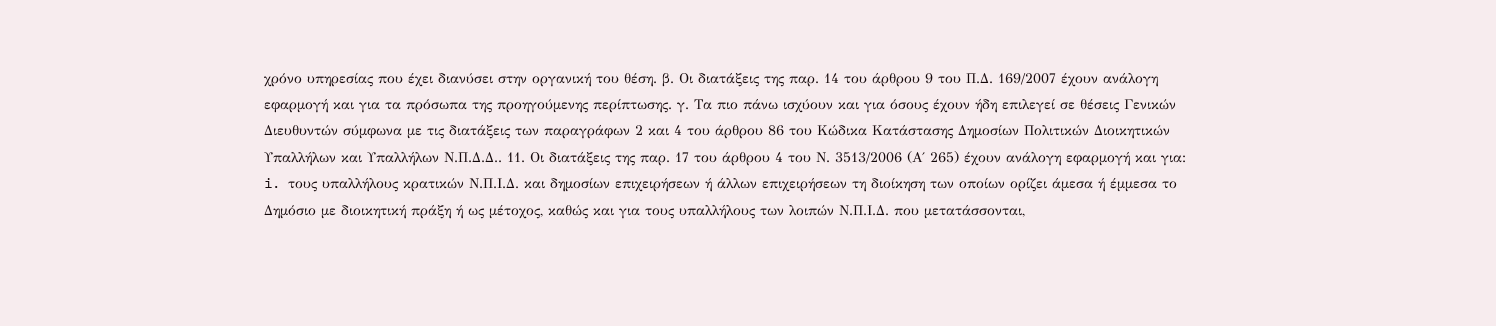χρόνο υπηρεσίας που έχει διανύσει στην οργανική του θέση. β. Οι διατάξεις της παρ. 14 του άρθρου 9 του Π.Δ. 169/2007 έχουν ανάλογη εφαρμογή και για τα πρόσωπα της προηγούμενης περίπτωσης. γ. Τα πιο πάνω ισχύουν και για όσους έχουν ήδη επιλεγεί σε θέσεις Γενικών Διευθυντών σύμφωνα με τις διατάξεις των παραγράφων 2 και 4 του άρθρου 86 του Κώδικα Κατάστασης Δημοσίων Πολιτικών Διοικητικών Υπαλλήλων και Υπαλλήλων Ν.Π.Δ.Δ.. 11. Οι διατάξεις της παρ. 17 του άρθρου 4 του Ν. 3513/2006 (Α΄ 265) έχουν ανάλογη εφαρμογή και για: i. τους υπαλλήλους κρατικών Ν.Π.Ι.Δ. και δημοσίων επιχειρήσεων ή άλλων επιχειρήσεων τη διοίκηση των οποίων ορίζει άμεσα ή έμμεσα το Δημόσιο με διοικητική πράξη ή ως μέτοχος, καθώς και για τους υπαλλήλους των λοιπών Ν.Π.Ι.Δ. που μετατάσσονται,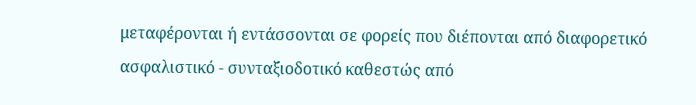μεταφέρονται ή εντάσσονται σε φορείς που διέπονται από διαφορετικό ασφαλιστικό - συνταξιοδοτικό καθεστώς από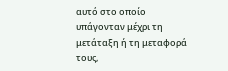αυτό στο οποίο υπάγονταν μέχρι τη μετάταξη ή τη μεταφορά τους,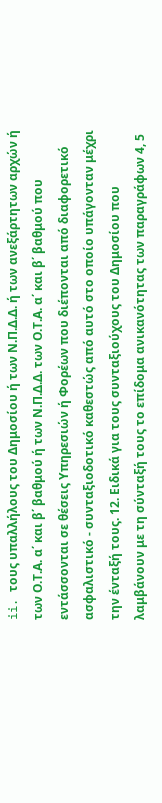ii. τους υπαλλήλους του Δημοσίου ή των Ν.Π.Δ.Δ. ή των ανεξάρτητων αρχών ή των Ο.Τ.Α. α΄ και β΄ βαθμού ή των Ν.Π.Δ.Δ. των Ο.Τ.Α. α΄ και β΄ βαθμού που εντάσσονται σε θέσεις Υπηρεσιών ή Φορέων που διέπονται από διαφορετικό ασφαλιστικό - συνταξιοδοτικό καθεστώς από αυτό στο οποίο υπάγονταν μέχρι την ένταξή τους. 12. Ειδικά για τους συνταξιούχους του Δημοσίου που λαμβάνουν με τη σύνταξή τους το επίδομα ανικανότητας των παραγράφων 4, 5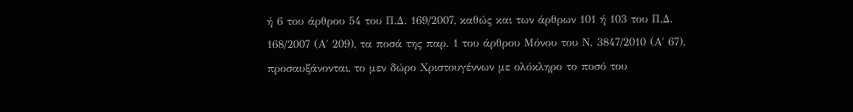ή 6 του άρθρου 54 του Π.Δ. 169/2007, καθώς και των άρθρων 101 ή 103 του Π.Δ. 168/2007 (Α΄ 209), τα ποσά της παρ. 1 του άρθρου Μόνου του Ν. 3847/2010 (Α΄ 67), προσαυξάνονται, το μεν δώρο Χριστουγέννων με ολόκληρο το ποσό του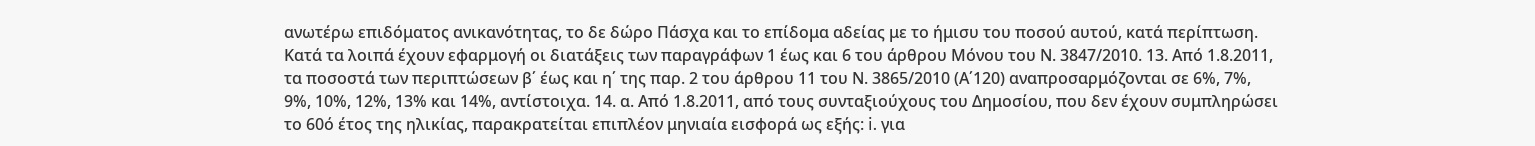ανωτέρω επιδόματος ανικανότητας, το δε δώρο Πάσχα και το επίδομα αδείας με το ήμισυ του ποσού αυτού, κατά περίπτωση. Κατά τα λοιπά έχουν εφαρμογή οι διατάξεις των παραγράφων 1 έως και 6 του άρθρου Μόνου του Ν. 3847/2010. 13. Από 1.8.2011, τα ποσοστά των περιπτώσεων β΄ έως και η΄ της παρ. 2 του άρθρου 11 του Ν. 3865/2010 (Α΄120) αναπροσαρμόζονται σε 6%, 7%, 9%, 10%, 12%, 13% και 14%, αντίστοιχα. 14. α. Από 1.8.2011, από τους συνταξιούχους του Δημοσίου, που δεν έχουν συμπληρώσει το 60ό έτος της ηλικίας, παρακρατείται επιπλέον μηνιαία εισφορά ως εξής: i. για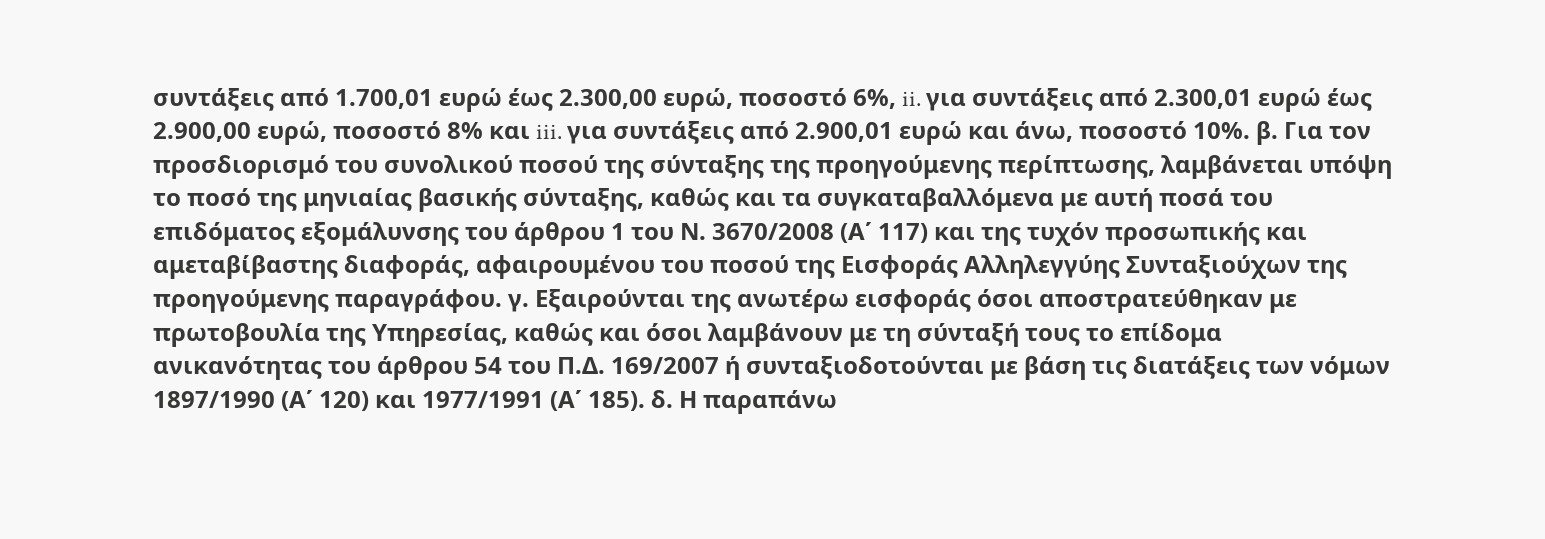συντάξεις από 1.700,01 ευρώ έως 2.300,00 ευρώ, ποσοστό 6%, ii. για συντάξεις από 2.300,01 ευρώ έως 2.900,00 ευρώ, ποσοστό 8% και iii. για συντάξεις από 2.900,01 ευρώ και άνω, ποσοστό 10%. β. Για τον προσδιορισμό του συνολικού ποσού της σύνταξης της προηγούμενης περίπτωσης, λαμβάνεται υπόψη το ποσό της μηνιαίας βασικής σύνταξης, καθώς και τα συγκαταβαλλόμενα με αυτή ποσά του επιδόματος εξομάλυνσης του άρθρου 1 του Ν. 3670/2008 (Α΄ 117) και της τυχόν προσωπικής και αμεταβίβαστης διαφοράς, αφαιρουμένου του ποσού της Εισφοράς Αλληλεγγύης Συνταξιούχων της προηγούμενης παραγράφου. γ. Εξαιρούνται της ανωτέρω εισφοράς όσοι αποστρατεύθηκαν με πρωτοβουλία της Υπηρεσίας, καθώς και όσοι λαμβάνουν με τη σύνταξή τους το επίδομα ανικανότητας του άρθρου 54 του Π.Δ. 169/2007 ή συνταξιοδοτούνται με βάση τις διατάξεις των νόμων 1897/1990 (Α΄ 120) και 1977/1991 (Α΄ 185). δ. Η παραπάνω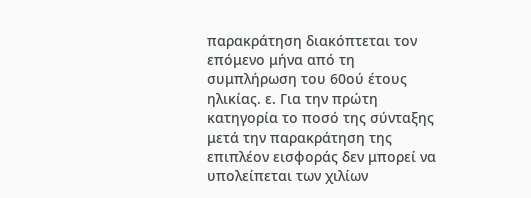παρακράτηση διακόπτεται τον επόμενο μήνα από τη συμπλήρωση του 60ού έτους ηλικίας. ε. Για την πρώτη κατηγορία το ποσό της σύνταξης μετά την παρακράτηση της επιπλέον εισφοράς δεν μπορεί να υπολείπεται των χιλίων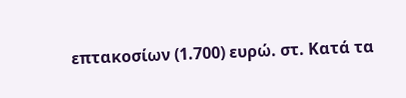επτακοσίων (1.700) ευρώ. στ. Κατά τα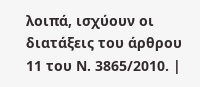λοιπά, ισχύουν οι διατάξεις του άρθρου 11 του Ν. 3865/2010. |